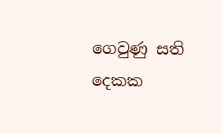ගෙවුණු සති දෙකක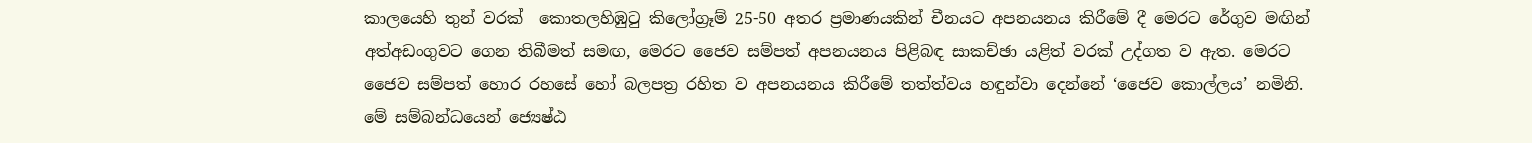කාලයෙහි තුන් වරක්  කොතලහිඹුටු කිලෝග්‍රෑම් 25-50 අතර ප්‍රමාණයකින් චීනයට අපනයනය කිරීමේ දී මෙරට රේගුව මඟින් අත්අඩංගුවට ගෙන තිබීමත් සමඟ, මෙරට ජෛව සම්පත් අපනයනය පිළිබඳ සාකච්ඡා යළිත් වරක් උද්ගත ව ඇත. මෙරට ජෛව සම්පත් හොර රහසේ හෝ බලපත්‍ර රහිත ව අපනයනය කිරීමේ තත්ත්වය හඳුන්වා දෙන්නේ ‘ජෛව කොල්ලය’ නමිනි. මේ සම්බන්ධයෙන් ජ්‍යෙෂ්ඨ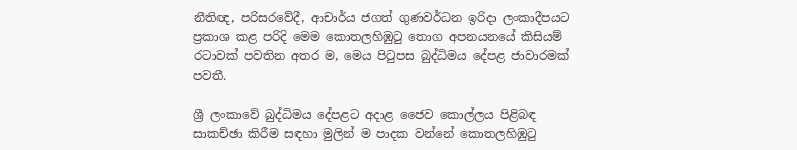නීතිඥ, පරිසරවේදී, ආචාර්ය ජගත් ගුණවර්ධන ඉරිදා ලංකාදීපයට ප්‍රකාශ කළ පරිදි මෙම කොතලහිඹුටු තොග අපනයනයේ කිසියම් රටාවක් පවතින අතර ම, මෙය පිටුපස බුද්ධිමය දේපළ ජාවාරමක් පවතී.

ශ්‍රී ලංකාවේ බුද්ධිමය දේපළට අදාළ ජෛව කොල්ලය පිළිබඳ සාකච්ඡා කිරීම සඳහා මුලින් ම පාදක වන්නේ කොතලහිඹුටු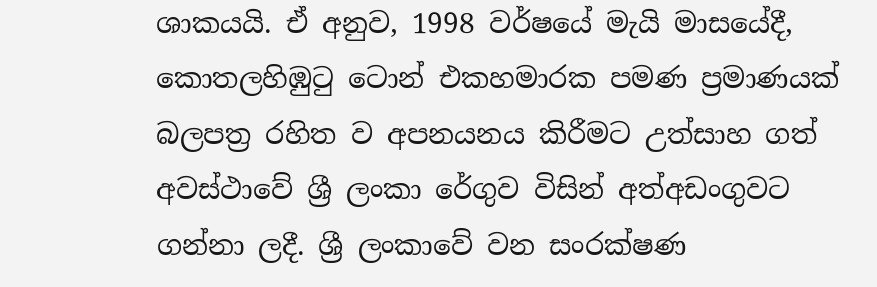ශාකයයි. ඒ අනුව, 1998 වර්ෂයේ මැයි මාසයේදී,  කොතලහිඹුටු ටොන් එකහමාරක පමණ ප්‍රමාණයක් බලපත්‍ර රහිත ව අපනයනය කිරීමට උත්සාහ ගත් අවස්ථාවේ ශ්‍රී ලංකා රේගුව විසින් අත්අඩංගුවට ගන්නා ලදී. ශ්‍රී ලංකාවේ වන සංරක්ෂණ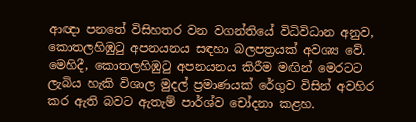ආඥා පනතේ විසිහතර වන වගන්තියේ විධිවිධාන අනුව, කොතලහිඹුටු අපනයනය සඳහා බලපත්‍රයක් අවශ්‍ය වේ. මෙහිදී, කොතලහිඹුටු අපනයනය කිරීම මඟින් මෙරටට ලැබිය හැකි විශාල මුදල් ප්‍රමාණයක් රේගුව විසින් අවහිර කර ඇති බවට ඇතැම් පාර්ශ්ව චෝදනා කළහ.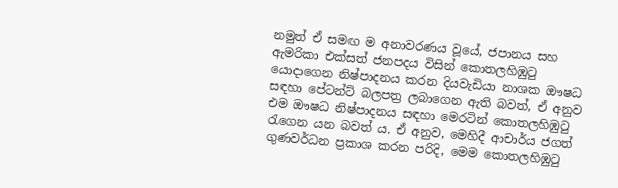නමුත් ඒ සමඟ ම අනාවරණය වූයේ, ජපානය සහ ඇමරිකා එක්සත් ජනපදය විසින් කොතලහිඹුටු යොදාගෙන නිෂ්පාදනය කරන දියවැඩියා නාශක ඖෂධ සඳහා පේටන්ට් බලපත්‍ර ලබාගෙන ඇති බවත්, ඒ අනුව එම ඖෂධ නිෂ්පාදනය සඳහා මෙරටින් කොතලහිඹුටු රැගෙන යන බවත් ය. ඒ අනුව, මෙහිදී ආචාර්ය ජගත් ගුණවර්ධන ප්‍රකාශ කරන පරිදි, මෙම කොතලහිඹුටු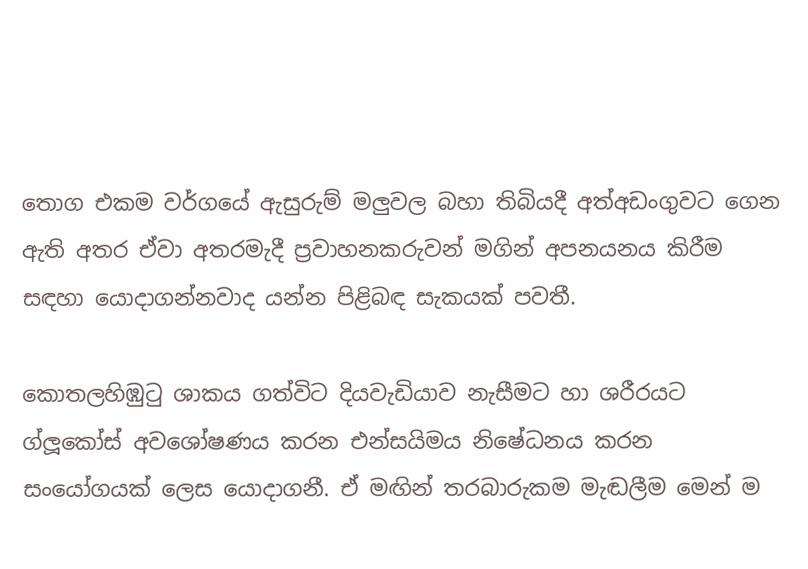තොග එකම වර්ගයේ ඇසුරුම් මලුවල බහා තිබියදී අත්අඩංගුවට ගෙන ඇති අතර ඒවා අතරමැදී ප්‍රවාහනකරුවන් මගින් අපනයනය කිරීම සඳහා යොදාගන්නවාද යන්න පිළිබඳ සැකයක් පවතී.

කොතලහිඹුටු ශාකය ගත්විට දියවැඩියාව නැසීමට හා ශරීරයට ග්ලූකෝස් අවශෝෂණය කරන එන්සයිමය නිෂේධනය කරන සංයෝගයක් ලෙස යොදාගනී. ඒ මඟින් තරබාරුකම මැඬලීම මෙන් ම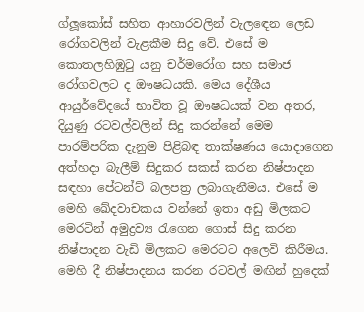ග්ලූකෝස් සහිත ආහාරවලින් වැලඳෙන ලෙඩ රෝගවලින් වැළකීම සිදු වේ. එසේ ම කොතලහිඹුටු යනු චර්මරෝග සහ සමාජ රෝගවලට ද ඖෂධයකි. මෙය දේශීය ආයුර්වේදයේ භාවිත වූ ඖෂධයක් වන අතර, දියුණු රටවල්වලින් සිදු කරන්නේ මෙම පාරම්පරික දැනුම පිළිබඳ තාක්ෂණය යොදාගෙන අත්හදා බැලීම් සිදුකර සකස් කරන නිෂ්පාදන සඳහා පේටන්ට් බලපත්‍ර ලබාගැනීමය. එසේ ම මෙහි ඛේදවාචකය වන්නේ ඉතා අඩු මිලකට මෙරටින් අමුද්‍රව්‍ය රැගෙන ගොස් සිදු කරන නිෂ්පාදන වැඩි මිලකට මෙරටට අලෙවි කිරීමය. මෙහි දී නිෂ්පාදනය කරන රටවල් මඟින් හුදෙක්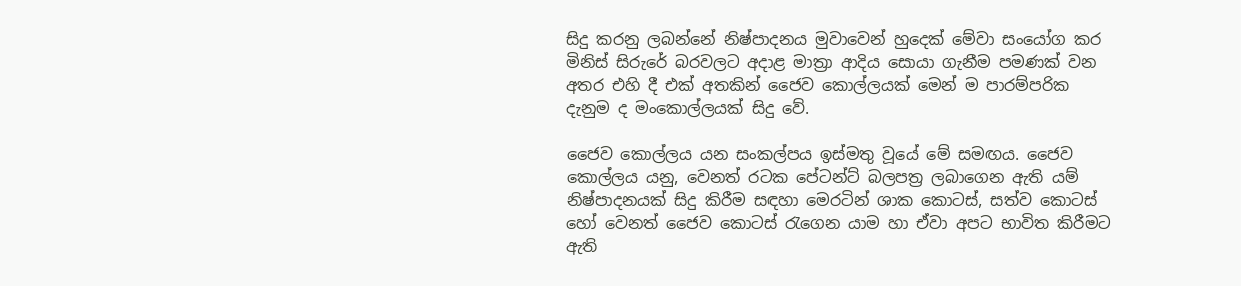සිදු කරනු ලබන්නේ නිෂ්පාදනය මුවාවෙන් හුදෙක් මේවා සංයෝග කර මිනිස් සිරුරේ බරවලට අදාළ මාත්‍රා ආදිය සොයා ගැනීම පමණක් වන අතර එහි දී එක් අතකින් ජෛව කොල්ලයක් මෙන් ම පාරම්පරික දැනුම ද මංකොල්ලයක් සිදු වේ.

ජෛව කොල්ලය යන සංකල්පය ඉස්මතු වූයේ මේ සමඟය. ජෛව කොල්ලය යනු, වෙනත් රටක පේටන්ට් බලපත්‍ර ලබාගෙන ඇති යම් නිෂ්පාදනයක් සිදු කිරීම සඳහා මෙරටින් ශාක කොටස්, සත්ව කොටස් හෝ වෙනත් ජෛව කොටස් රැගෙන යාම හා ඒවා අපට භාවිත කිරීමට ඇති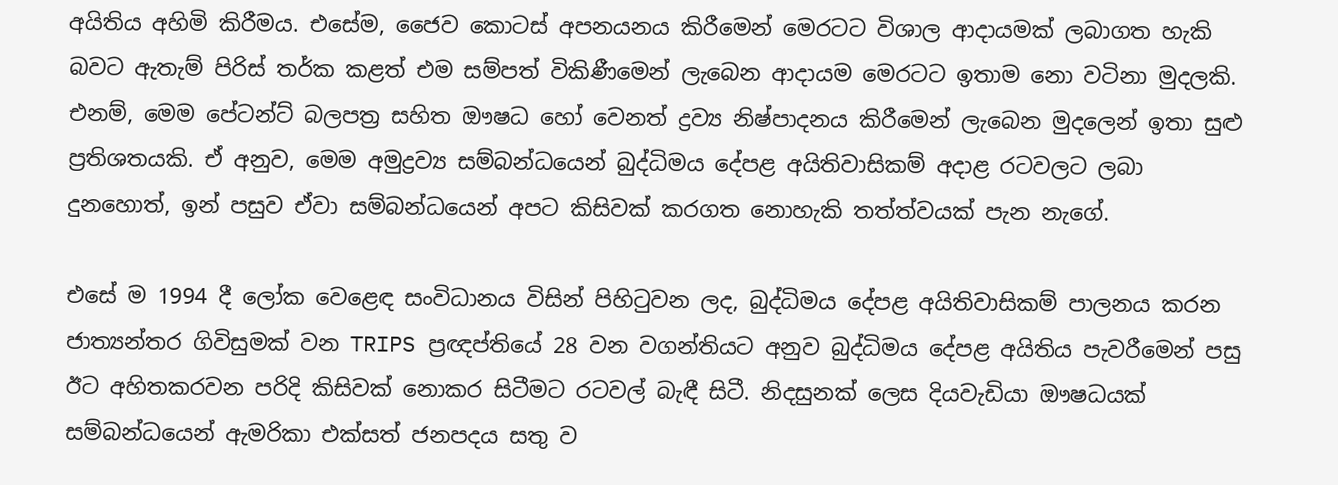අයිතිය අහිමි කිරීමය. එසේම, ජෛව කොටස් අපනයනය කිරීමෙන් මෙරටට විශාල ආදායමක් ලබාගත හැකි බවට ඇතැම් පිරිස් තර්ක කළත් එම සම්පත් විකිණීමෙන් ලැබෙන ආදායම මෙරටට ඉතාම නො වටිනා මුදලකි. එනම්, මෙම පේටන්ට් බලපත්‍ර සහිත ඖෂධ හෝ වෙනත් ද්‍රව්‍ය නිෂ්පාදනය කිරීමෙන් ලැබෙන මුදලෙන් ඉතා සුළු ප්‍රතිශතයකි. ඒ අනුව, මෙම අමුද්‍රව්‍ය සම්බන්ධයෙන් බුද්ධිමය දේපළ අයිතිවාසිකම් අදාළ රටවලට ලබා දුනහොත්, ඉන් පසුව ඒවා සම්බන්ධයෙන් අපට කිසිවක් කරගත නොහැකි තත්ත්වයක් පැන නැගේ.

එසේ ම 1994 දී ලෝක වෙළෙඳ සංවිධානය විසින් පිහිටුවන ලද, බුද්ධිමය දේපළ අයිතිවාසිකම් පාලනය කරන ජාත්‍යන්තර ගිවිසුමක් වන TRIPS ප්‍රඥප්තියේ 28 වන වගන්තියට අනුව බුද්ධිමය දේපළ අයිතිය පැවරීමෙන් පසු ඊට අහිතකරවන පරිදි කිසිවක් නොකර සිටීමට රටවල් බැඳී සිටී. නිදසුනක් ලෙස දියවැඩියා ඖෂධයක් සම්බන්ධයෙන් ඇමරිකා එක්සත් ජනපදය සතු ව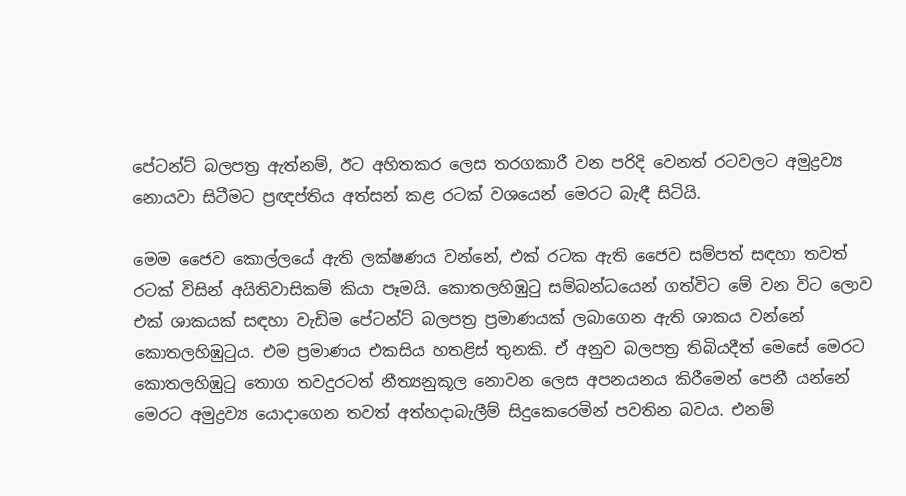පේටන්ට් බලපත්‍ර ඇත්නම්, ඊට අහිතකර ලෙස තරගකාරී වන පරිදි වෙනත් රටවලට අමුද්‍රව්‍ය නොයවා සිටීමට ප්‍රඥප්තිය අත්සන් කළ රටක් වශයෙන් මෙරට බැඳී සිටියි.

මෙම ජෛව කොල්ලයේ ඇති ලක්ෂණය වන්නේ, එක් රටක ඇති ජෛව සම්පත් සඳහා තවත් රටක් විසින් අයිතිවාසිකම් කියා පෑමයි. කොතලහිඹුටු සම්බන්ධයෙන් ගත්විට මේ වන විට ලොව එක් ශාකයක් සඳහා වැඩිම පේටන්ට් බලපත්‍ර ප්‍රමාණයක් ලබාගෙන ඇති ශාකය වන්නේ කොතලහිඹුටුය. එම ප්‍රමාණය එකසිය හතළිස් තුනකි. ඒ අනුව බලපත්‍ර තිබියදීත් මෙසේ මෙරට කොතලහිඹුටු තොග තවදුරටත් නීත්‍යනුකූල නොවන ලෙස අපනයනය කිරීමෙන් පෙනී යන්නේ මෙරට අමුද්‍රව්‍ය යොදාගෙන තවත් අත්හදාබැලීම් සිදුකෙරෙමින් පවතින බවය. එනම්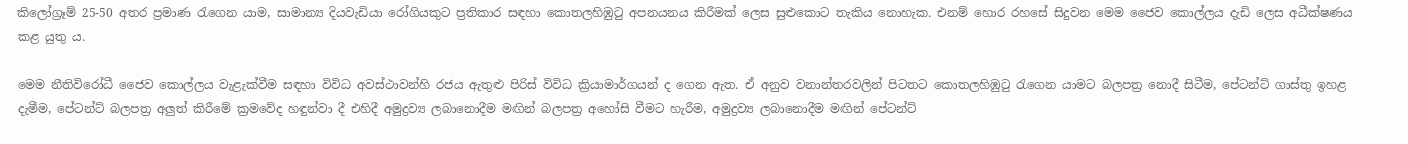කිලෝග්‍රෑම් 25-50 අතර ප්‍රමාණ රැගෙන යාම, සාමාන්‍ය දියවැඩියා රෝගියකුට ප්‍රතිකාර සඳහා කොතලහිඹුටු අපනයනය කිරීමක් ලෙස සුළුකොට තැකිය නොහැක. එනම් හොර රහසේ සිදුවන මෙම ජෛව කොල්ලය දැඩි ලෙස අධීක්ෂණය කළ යුතු ය.

මෙම නීතිවිරෝධී ජෛව කොල්ලය වැළැක්වීම සඳහා විවිධ අවස්ථාවන්හි රජය ඇතුළු පිරිස් විවිධ ක්‍රියාමාර්ගයන් ද ගෙන ඇත. ඒ අනුව වනාන්තරවලින් පිටතට කොතලහිඹුටු රැගෙන යාමට බලපත්‍ර නොදී සිටීම, පේටන්ට් ගාස්තු ඉහළ දැමීම, පේටන්ට් බලපත්‍ර අලුත් කිරීමේ ක්‍රමවේද හඳුන්වා දී එහිදී අමුද්‍රව්‍ය ලබානොදීම මඟින් බලපත්‍ර අහෝසි වීමට හැරීම, අමුද්‍රව්‍ය ලබානොදීම මඟින් පේටන්ට්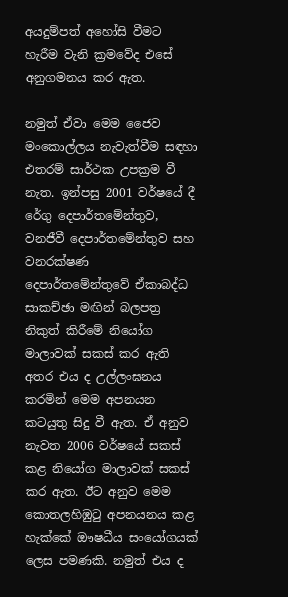අයදුම්පත් අහෝසි වීමට හැරීම වැනි ක්‍රමවේද එසේ අනුගමනය කර ඇත.

නමුත් ඒවා මෙම ජෛව මංකොල්ලය නැවැත්වීම සඳහා එතරම් සාර්ථක උපක්‍රම වී නැත. ඉන්පසු 2001 වර්ෂයේ දී රේගු දෙපාර්තමේන්තුව, වනජීවී දෙපාර්තමේන්තුව සහ වනරක්ෂණ දෙපාර්තමේන්තුවේ ඒකාබද්ධ සාකච්ඡා මඟින් බලපත්‍ර නිකුත් කිරීමේ නියෝග මාලාවක් සකස් කර ඇති අතර එය ද උල්ලංඝනය කරමින් මෙම අපනයන කටයුතු සිදු වී ඇත. ඒ අනුව නැවත 2006 වර්ෂයේ සකස් කළ නියෝග මාලාවක් සකස් කර ඇත. ඊට අනුව මෙම කොතලහිඹුටු අපනයනය කළ හැක්කේ ඖෂධීය සංයෝගයක් ලෙස පමණකි. නමුත් එ‍ය ද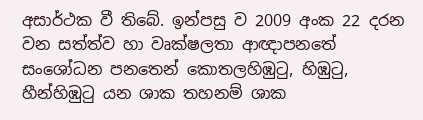අසාර්ථක වී තිබේ. ඉන්පසු ව 2009 අංක 22 දරන වන සත්ත්ව හා වෘක්ෂලතා ආඥාපනතේ සංශෝධන පනතෙන් කොතලහිඹුටු, හිඹුටු, හීන්හිඹුටු යන ශාක තහනම් ශාක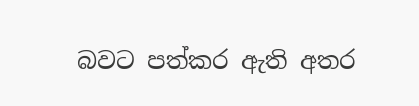බවට පත්කර ඇති අතර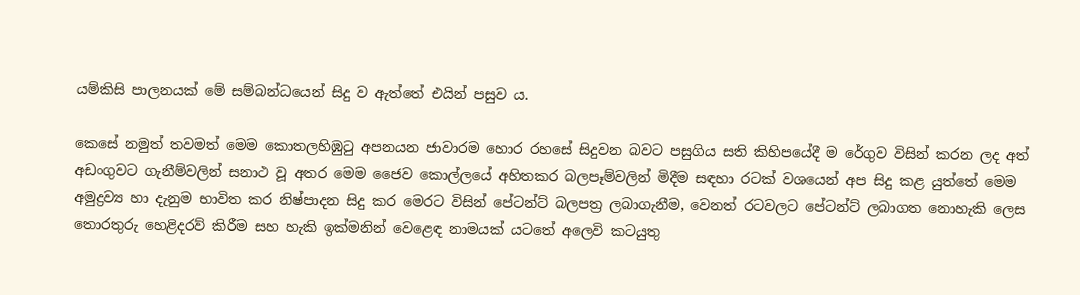යම්කිසි පාලනයක් මේ සම්බන්ධයෙන් සිදු ව ඇත්තේ එයින් පසුව ය.

කෙසේ නමුත් තවමත් මෙම කොතලහිඹුටු අපනයන ජාවාරම හොර රහසේ සිදුවන බවට පසුගිය සති කිහිපයේදී ම රේගුව විසින් කරන ලද අත් අඩංගුවට ගැනීම්වලින් සනාථ වූ අතර මෙම ජෛව කොල්ලයේ අහිතකර බලපෑම්වලින් මිදීම සඳහා රටක් වශයෙන් අප සිදු කළ යුත්තේ මෙම අමුද්‍රව්‍ය හා දැනුම භාවිත කර නිෂ්පාදන සිදු කර මෙරට විසින් පේටන්ට් බලපත්‍ර ලබාගැනීම, වෙනත් රටවලට පේටන්ට් ලබාගත නොහැකි ලෙස තොරතුරු හෙළිදරව් කිරීම සහ හැකි ඉක්මනින් වෙළෙඳ නාමයක් යටතේ අලෙවි කටයුතු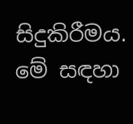සිදුකිරීමය. මේ සඳහා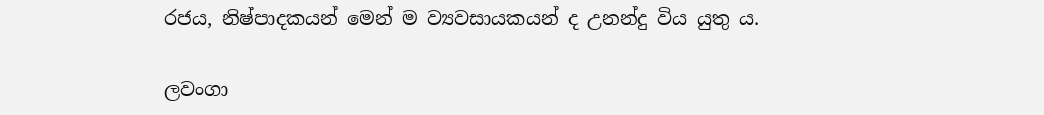රජය, නිෂ්පාදකයන් මෙන් ම ව්‍යවසායකයන් ද උනන්දු විය යුතු ය.

ලවංගා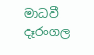මාධවී දෑරංගල